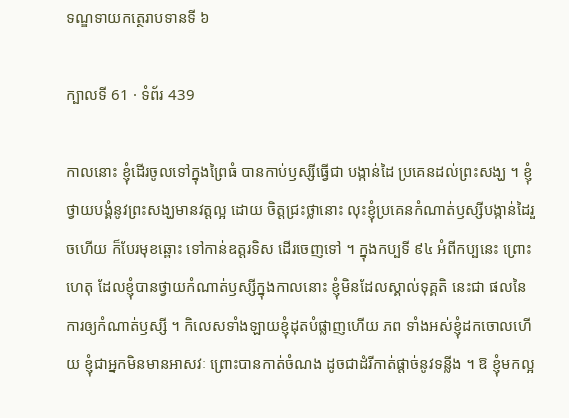ទណ្ឌទាយកត្ថេរាបទានទី ៦

ក្បាលទី 61 · ទំព័រ 439

កាលនោះ ខ្ញុំដើរចូលទៅក្នុងព្រៃធំ បានកាប់ឫស្សីធ្វើជា បង្កាន់ដៃ ប្រគេនដល់ព្រះសង្ឃ ។ ខ្ញុំថ្វាយបង្គំនូវព្រះសង្ឃមានវត្តល្អ ដោយ ចិត្តជ្រះថ្លានោះ លុះខ្ញុំប្រគេនកំណាត់ឫស្សីបង្កាន់ដៃរួចហើយ ក៏បែរមុខឆ្ពោះ ទៅកាន់ឧត្តរទិស ដើរចេញទៅ ។ ក្នុងកប្បទី ៩៤ អំពីកប្បនេះ ព្រោះហេតុ ដែលខ្ញុំបានថ្វាយកំណាត់ឫស្សីក្នុងកាលនោះ ខ្ញុំមិនដែលស្គាល់ទុគ្គតិ នេះជា ផលនៃការឲ្យកំណាត់ឫស្សី ។ កិលេសទាំងឡាយខ្ញុំដុតបំផ្លាញហើយ ភព ទាំងអស់ខ្ញុំដកចោលហើយ ខ្ញុំជាអ្នកមិនមានអាសវៈ ព្រោះបានកាត់ចំណង ដូចជាដំរីកាត់ផ្តាច់នូវទន្លីង ។ ឱ ខ្ញុំមកល្អ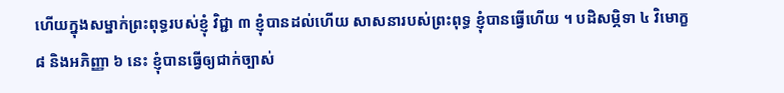ហើយក្នុងសម្នាក់ព្រះពុទ្ធរបស់ខ្ញុំ វិជ្ជា ៣ ខ្ញុំបានដល់ហើយ សាសនារបស់ព្រះពុទ្ធ ខ្ញុំបានធ្វើហើយ ។ បដិសម្ភិទា ៤ វិមោក្ខ ៨ និងអភិញ្ញា ៦ នេះ ខ្ញុំបានធ្វើឲ្យជាក់ច្បាស់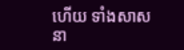ហើយ ទាំងសាសនា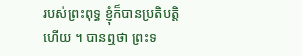របស់ព្រះពុទ្ធ ខ្ញុំក៏បានប្រតិបត្តិហើយ ។ បានឮថា ព្រះទ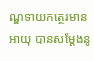ណ្ឌទាយកត្ថេរមានអាយុ បានសម្តែងនូ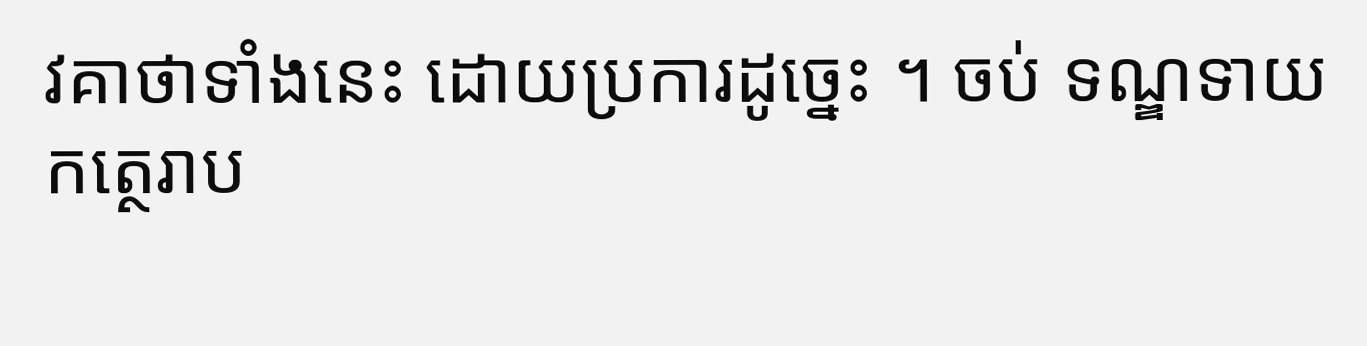វគាថាទាំងនេះ ដោយប្រការដូច្នេះ ។ ចប់ ទណ្ឌទាយកត្ថេរាប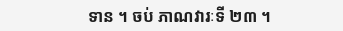ទាន ។ ចប់ ភាណវារៈទី ២៣ ។